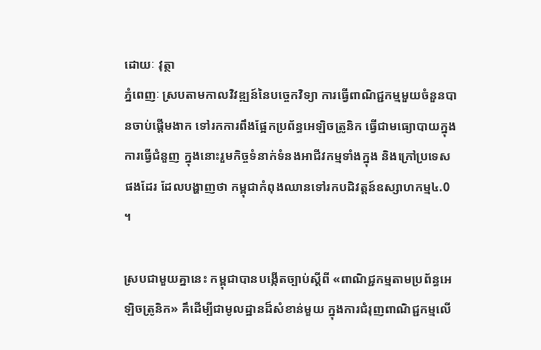ដោយៈ វុត្ថា
ភ្នំពេញៈ ស្របតាមកាលវិវឌ្ឍន៍នៃបច្ចេកវិទ្យា ការធ្វើពាណិជ្ជកម្មមួយចំនួនបានចាប់ផ្តើមងាក ទៅរកការពឹងផ្អែកប្រព័ន្ធអេឡិចត្រូនិក ធ្វើជាមធ្យោបាយក្នុងការធ្វើជំនួញ ក្នុងនោះរួមកិច្ចទំនាក់ទំនងអាជីវកម្មទាំងក្នុង និងក្រៅប្រទេសផងដែរ ដែលបង្ហាញថា កម្ពុជាកំពុងឈានទៅរកបដិវត្តន៍ឧស្សាហកម្ម៤.0 ។

ស្របជាមួយគ្នានេះ កម្ពុជាបានបង្កើតច្បាប់ស្ដីពី «ពាណិជ្ជកម្មតាមប្រព័ន្ធអេឡិចត្រូនិក» គឹដើម្បីជាមូលដ្ឋានដ៏សំខាន់មួយ ក្នុងការជំរុញពាណិជ្ជកម្មលើ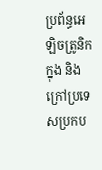ប្រព័ន្ធអេឡិចត្រូនិក ក្នុង និងក្រៅប្រទេសប្រកប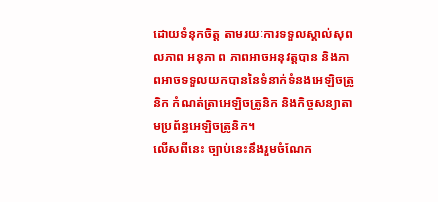ដោយទំនុកចិត្ត តាមរយៈការទទួលស្គាល់សុពលភាព អនុភា ព ភាពអាចអនុវត្តបាន និងភាពអាចទទួលយកបាននៃទំនាក់ទំនងអេឡិចត្រូនិក កំណត់ត្រាអេឡិចត្រូនិក និងកិច្ចសន្យាតាមប្រព័ន្ធអេឡិចត្រូនិក។
លើសពីនេះ ច្បាប់នេះនឹងរួមចំណែក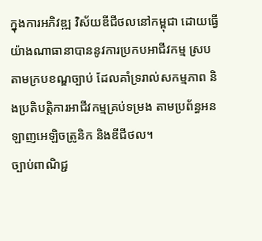ក្នុងការអភិវឌ្ឍ វិស័យឌីជីថលនៅកម្ពុជា ដោយធ្វើយ៉ាងណាធានាបាននូវការប្រកបអាជីវកម្ម ស្របតាមក្របខណ្ឌច្បាប់ ដែលគាំទ្ររាល់សកម្មភាព និងប្រតិបត្តិការអាជីវកម្មគ្រប់ទម្រង តាមប្រព័ន្ធអនឡាញអេឡិចត្រូនិក និងឌីជីថល។
ច្បាប់ពាណិជ្ជ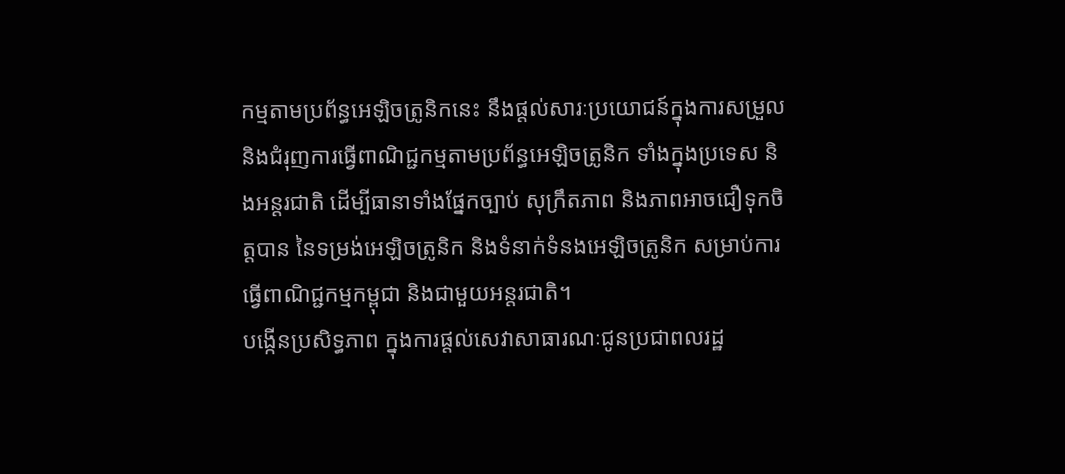កម្មតាមប្រព័ន្ធអេឡិចត្រូនិកនេះ នឹងផ្តល់សារៈប្រយោជន៍ក្នុងការសម្រួល និងជំរុញការធ្វើពាណិជ្ជកម្មតាមប្រព័ន្ធអេឡិចត្រូនិក ទាំងក្នុងប្រទេស និងអន្តរជាតិ ដើម្បីធានាទាំងផ្នែកច្បាប់ សុក្រឹតភាព និងភាពអាចជឿទុកចិត្តបាន នៃទម្រង់អេឡិចត្រូនិក និងទំនាក់ទំនងអេឡិចត្រូនិក សម្រាប់ការធ្វើពាណិជ្ជកម្មកម្ពុជា និងជាមួយអន្តរជាតិ។
បង្កើនប្រសិទ្ធភាព ក្នុងការផ្ដល់សេវាសាធារណៈជូនប្រជាពលរដ្ឋ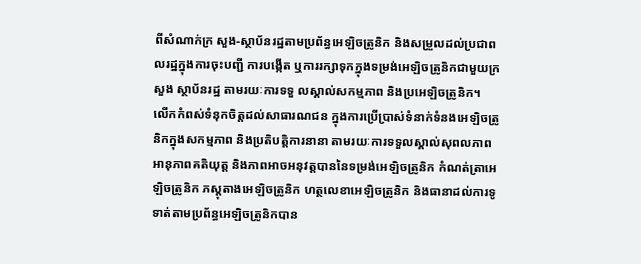ពីសំណាក់ក្រ សួង-ស្ថាប័នរដ្ឋតាមប្រព័ន្ធអេឡិចត្រូនិក និងសម្រួលដល់ប្រជាពលរដ្ឋក្នុងការចុះបញ្ជី ការបង្កើត ឬការរក្សាទុកក្នុងទម្រង់អេឡិចត្រូនិកជាមួយក្រសួង ស្ថាប័នរដ្ឋ តាមរយៈការទទួ លស្គាល់សកម្មភាព និងប្រអេឡិចត្រូនិក។
លើកកំពស់ទំនុកចិត្តដល់សាធារណជន ក្នុងការប្រើប្រាស់ទំនាក់ទំនងអេឡិចត្រូនិកក្នុងសកម្មភាព និងប្រតិបត្តិការនានា តាមរយៈការទទួលស្គាល់សុពលភាព អានុភាពគតិយុត្ត និងភាពអាចអនុវត្តបាននៃទម្រង់អេឡិចត្រូនិក កំណត់ត្រាអេឡិចត្រូនិក ភស្តុតាងអេឡិចត្រូនិក ហត្ថលេខាអេឡិចត្រូនិក និងធានាដល់ការទូទាត់តាមប្រព័ន្ធអេឡិចត្រូនិកបាន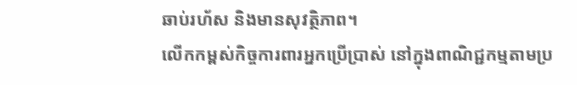ឆាប់រហ័ស និងមានសុវត្ថិភាព។
លើកកម្ពស់កិច្ចការពារអ្នកប្រើប្រាស់ នៅក្នុងពាណិជ្ជកម្មតាមប្រ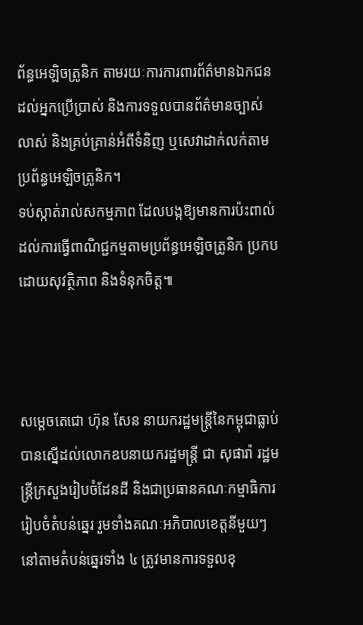ព័ន្ធអេឡិចត្រូនិក តាមរយៈការការពារព័ត៌មានឯកជនដល់អ្នកប្រើប្រាស់ និងការទទួលបានព័ត៌មានច្បាស់ លាស់ និងគ្រប់គ្រាន់អំពីទំនិញ ឬសេវាដាក់លក់តាមប្រព័ន្ធអេឡិចត្រូនិក។
ទប់ស្កាត់រាល់សកម្មភាព ដែលបង្កឱ្យមានការប៉ះពាល់ ដល់ការធ្វើពាណិជ្ជកម្មតាមប្រព័ន្ធអេឡិចត្រូនិក ប្រកបដោយសុវត្ថិភាព និងទំនុកចិត្ត៕



សម្តេចតេជោ ហ៊ុន សែន នាយករដ្ឋមន្ត្រីនៃកម្ពុជាធ្លាប់បានស្នើដល់លោកឧបនាយករដ្ឋមន្ត្រី ជា សុផារ៉ា រដ្ឋមន្ត្រីក្រសួងរៀបចំដែនដី និងជាប្រធានគណៈកម្មាធិការរៀបចំតំបន់ឆ្នេរ រួមទាំងគណៈអភិបាលខេត្តនីមួយៗនៅតាមតំបន់ឆ្នេរទាំង ៤ ត្រូវមានការទទួលខុ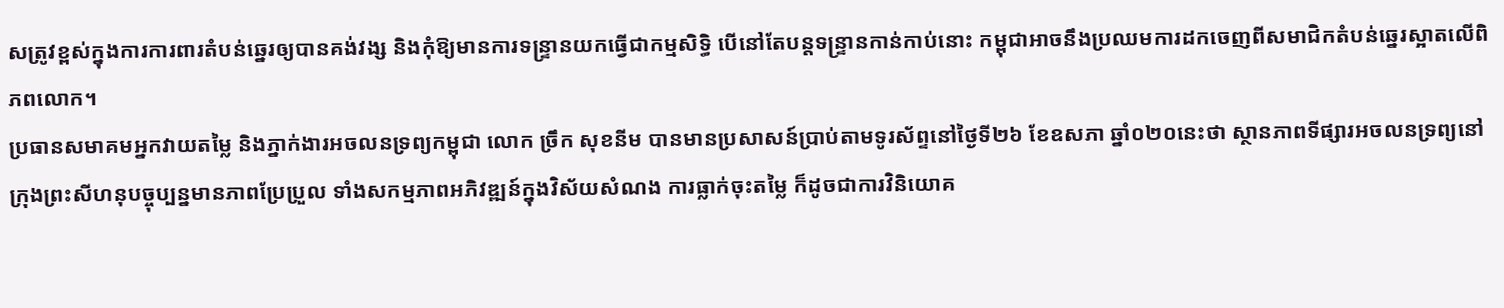សត្រូវខ្ពស់ក្នុងការការពារតំបន់ឆ្នេរឲ្យបានគង់វង្ស និងកុំឱ្យមានការទន្ទ្រានយកធ្វើជាកម្មសិទ្ធិ បើនៅតែបន្តទន្ទ្រានកាន់កាប់នោះ កម្ពុជាអាចនឹងប្រឈមការដកចេញពីសមាជិកតំបន់ឆ្នេរស្អាតលើពិភពលោក។
ប្រធានសមាគមអ្នកវាយតម្លៃ និងភ្នាក់ងារអចលនទ្រព្យកម្ពុជា លោក ច្រឹក សុខនីម បានមានប្រសាសន៍ប្រាប់តាមទូរស័ព្ទនៅថ្ងៃទី២៦ ខែឧសភា ឆ្នាំ០២០នេះថា ស្ថានភាពទីផ្សារអចលនទ្រព្យនៅក្រុងព្រះសីហនុបច្ចុប្បន្នមានភាពប្រែប្រួល ទាំងសកម្មភាពអភិវឌ្ឍន៍ក្នុងវិស័យសំណង ការធ្លាក់ចុះតម្លៃ ក៏ដូចជាការវិនិយោគ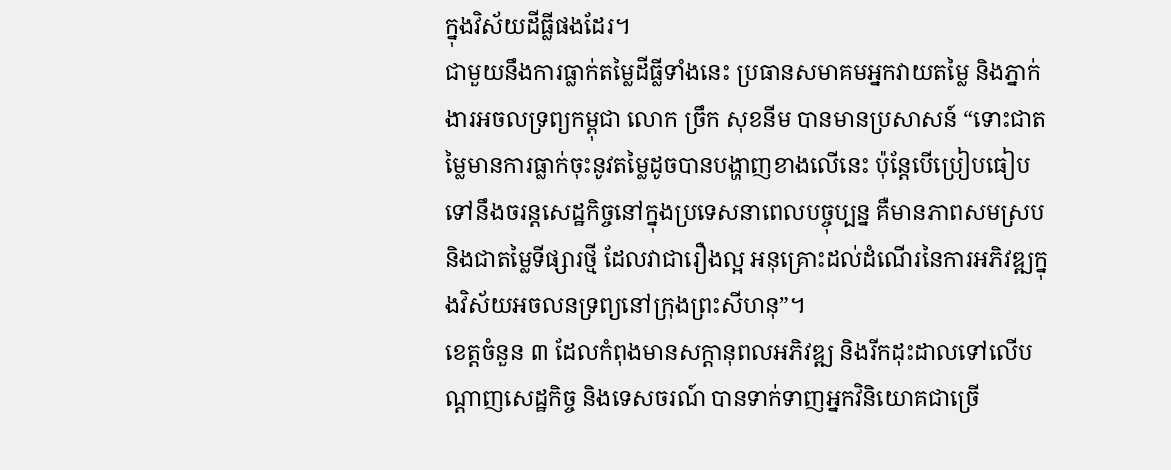ក្នុងវិស័យដីធ្លីផងដែរ។
ជាមួយនឹងការធ្លាក់តម្លៃដីធ្លីទាំងនេះ ប្រធានសមាគមអ្នកវាយតម្លៃ និងភ្នាក់ងារអចលទ្រព្យកម្ពុជា លោក ច្រឹក សុខនីម បានមានប្រសាសន៍ “ទោះជាតម្លៃមានការធ្លាក់ចុះនូវតម្លៃដូចបានបង្ហាញខាងលើនេះ ប៉ុន្តែបើប្រៀបធៀបទៅនឹងចរន្តសេដ្ឋកិច្ចនៅក្នុងប្រទេសនាពេលបច្ចុប្បន្ន គឺមានភាពសមស្រប និងជាតម្លៃទីផ្សារថ្មី ដែលវាជារឿងល្អ អនុគ្រោះដល់ដំណើរនៃការអភិវឌ្ឍក្នុងវិស័យអចលនទ្រព្យនៅក្រុងព្រះសីហនុ”។
ខេត្តចំនួន ៣ ដែលកំពុងមានសក្តានុពលអភិវឌ្ឍ និងរីកដុះដាលទៅលើបណ្តាញសេដ្ឋកិច្ច និងទេសចរណ៍ បានទាក់ទាញអ្នកវិនិយោគជាច្រើ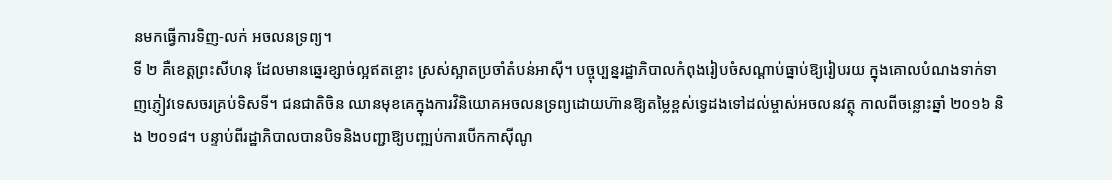នមកធ្វើការទិញ-លក់ អចលនទ្រព្យ។
ទី ២ គឺខេត្តព្រះសីហនុ ដែលមានឆ្នេរខ្សាច់ល្អឥតខ្ចោះ ស្រស់ស្អាតប្រចាំតំបន់អាស៊ី។ បច្ចុប្បន្នរដ្ឋាភិបាលកំពុងរៀបចំសណ្តាប់ធ្នាប់ឱ្យរៀបរយ ក្នុងគោលបំណងទាក់ទាញភ្ញៀវទេសចរគ្រប់ទិសទី។ ជនជាតិចិន ឈានមុខគេក្នុងការវិនិយោគអចលនទ្រព្យដោយហ៊ានឱ្យតម្លៃខ្ពស់ទ្វេដងទៅដល់ម្ចាស់អចលនវត្ថុ កាលពីចន្លោះឆ្នាំ ២០១៦ និង ២០១៨។ បន្ទាប់ពីរដ្ឋាភិបាលបានបិទនិងបញ្ជាឱ្យបញ្ឍប់ការបើកកាស៊ីណូ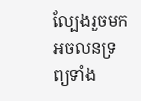ល្បែងរួចមក អចលនទ្រព្យទាំង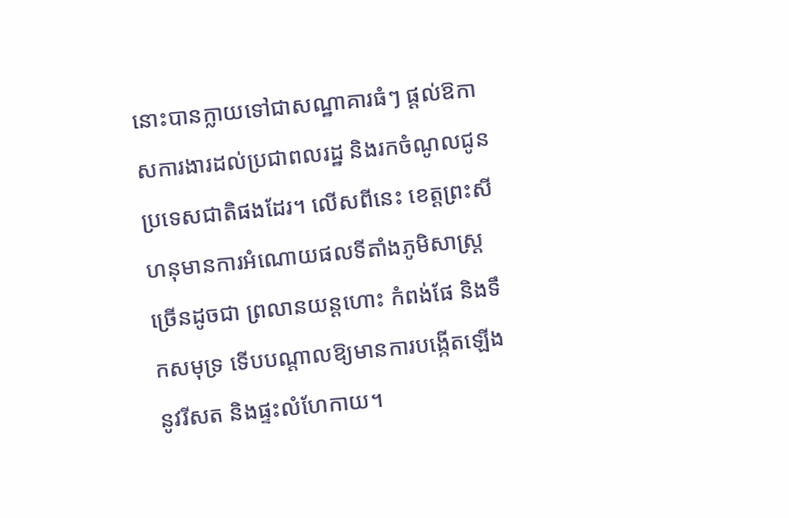នោះបានក្លាយទៅជាសណ្ឋាគារធំៗ ផ្តល់ឱកាសការងារដល់ប្រជាពលរដ្ឋ និងរកចំណូលជូនប្រទេសជាតិផងដែរ។ លើសពីនេះ ខេត្តព្រះសីហនុមានការអំណោយផលទីតាំងភូមិសាស្រ្តច្រើនដូចជា ព្រលានយន្តហោះ កំពង់ផែ និងទឹកសមុទ្រ ទើបបណ្តាលឱ្យមានការបង្កើតឡើងនូវរីសត និងផ្ទះលំហែកាយ។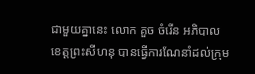ជាមួយគ្នានេះ លោក គួច ចំរើន អភិបាលខេត្តព្រះសីហនុ បានធ្វើការណែនាំដល់ក្រុម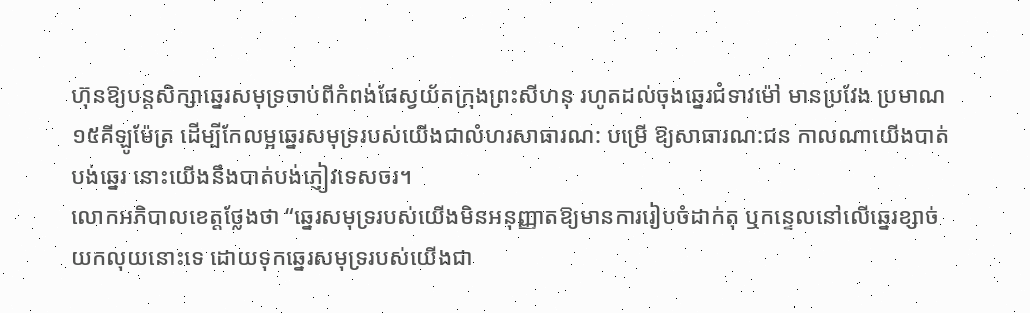ហ៊ុនឱ្យបន្តសិក្សាឆ្នេរសមុទ្រចាប់ពីកំពង់ផែស្វយ័តក្រុងព្រះសីហនុ រហូតដល់ចុងឆ្នេរជំទាវម៉ៅ មានប្រវែង ប្រមាណ១៥គីឡូម៉ែត្រ ដើម្បីកែលម្អឆ្នេរសមុទ្ររបស់យើងជាលំហរសាធារណ: បម្រើ ឱ្យសាធារណ:ជន កាលណាយើងបាត់បង់ឆ្នេរ នោះយើងនឹងបាត់បង់ភ្ញៀវទេសចរ។
លោកអភិបាលខេត្តថ្លែងថា “ឆ្នេរសមុទ្ររបស់យើងមិនអនុញ្ញាតឱ្យមានការរៀបចំដាក់តុ ឬកន្ទេលនៅលើឆ្នេរខ្សាច់យកលុយនោះទេ ដោយទុកឆ្នេរសមុទ្ររបស់យើងជា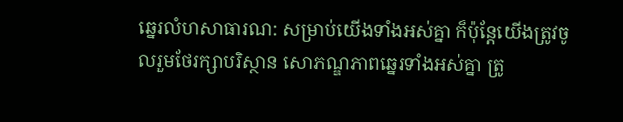ឆ្នេរលំហសាធារណ: សម្រាប់យើងទាំងអស់គ្នា ក៏ប៉ុន្តែយើងត្រូវចូលរួមថែរក្សាបរិស្ថាន សោភណ្ឌភាពឆ្នេរទាំងអស់គ្នា ត្រូ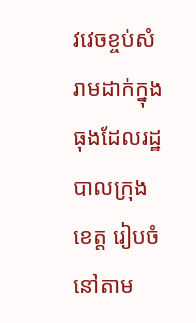វវេចខ្ចប់សំរាមដាក់ក្នុងធុងដែលរដ្ឋបាលក្រុង ខេត្ត រៀបចំនៅតាម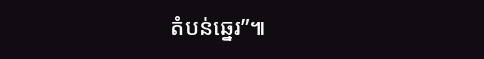តំបន់ឆ្នេរ”៕